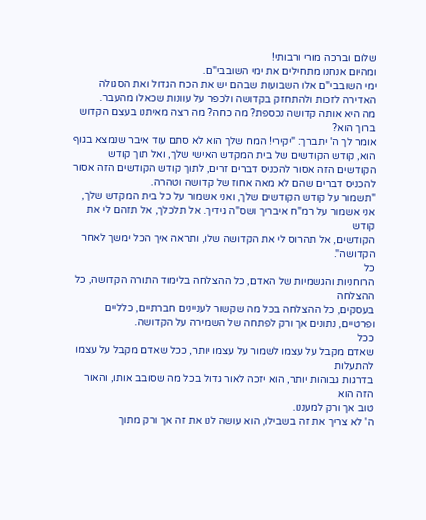שלום וברכה מורי ורבותי!
ומהיום אנחנו מתחילים את ימי השובבי"ם.
ימי השובבי"ם אלו השבועות שבהם יש את הכח הגדול ואת הסגולה האדירה לזכות ולהתחזק בקדושה ולכפר על עוונות שכאלו מהעבר.
מה היא אותה קדושה נכספת? מה כחה? מה רצה מאיתנו בעצם הקדוש ברוך הוא?
אומר לך ה' יתברך: "יקירי! המח שלך הוא לא סתם עוד איבר שנמצא בגוף הוא, קודש הקודשים של בית המקדש האישי שלך, ואל תוך קודש הקודשים הזה אסור להכניס דברים זרים, לתוך קודש הקודשים הזה אסור להכניס דברים שהם לא מאה אחוז של קדושה וטהרה.
"תשמור על קודש הקודשים שלך, ואני אשמור על כל בית המקדש שלך,
אני אשמור על רמ"ח איבריך ושס"ה גידיך. אל תלכלך, אל תזהם לי את קודש
הקודשים, אל תהרוס לי את הקדושה שלו, ותראה איך הכל ימשך לאחר הקדושה".
כל
הרוחניות והגשמיות של האדם, כל ההצלחה בלימוד התורה הקדושה, כל ההצלחה
בעסקים, כל ההצלחה בכל מה שקשור לעניינים חברתיים, כלליים ופרטיים, נתונים אך ורק לפתחה של השמירה על הקדושה.
ככל
שאדם מקבל על עצמו לשמור על עצמו יותר, ככל שאדם מקבל על עצמו להתעלות
בדרגות גבוהות יותר, הוא יזכה לאור גדול בכל מה שסובב אותו, והאור הזה הוא
טוב אך ורק למעננו.
ה' לא צריך את זה בשבילו, הוא עושה לנו את זה אך ורק מתוך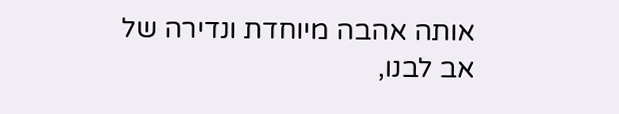אותה אהבה מיוחדת ונדירה של אב לבנו,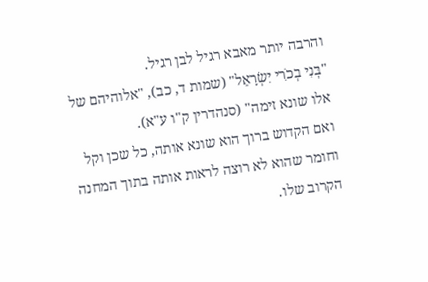והרבה יותר מאבא רגיל לבן רגיל.
"בְּנִי בְכֹרִי יִשְׂרָאֵל" (שמות ד, כב), "אלוהיהם של אלו שונא זימה" (סנהדרין ק"ו ע"א).
ואם הקדוש ברוך הוא שונא אותה, כל שכן וקל וחומר שהוא לא רוצה לראות אותה בתוך המחנה הקרוב שלו.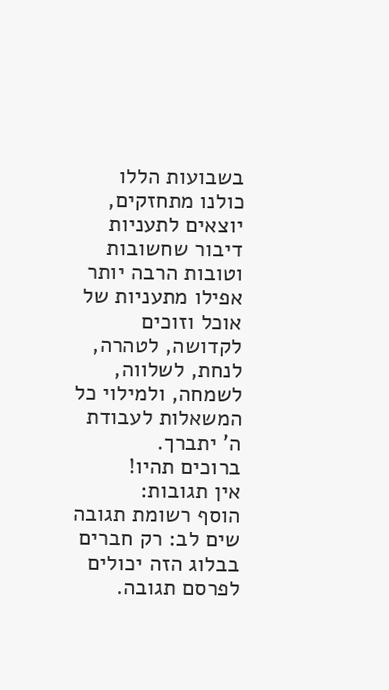בשבועות הללו כולנו מתחזקים, יוצאים לתעניות דיבור שחשובות וטובות הרבה יותר אפילו מתעניות של אוכל וזוכים לקדושה, לטהרה, לנחת, לשלווה, לשמחה, ולמילוי כל המשאלות לעבודת ה' יתברך.
ברוכים תהיו!
אין תגובות:
הוסף רשומת תגובה
שים לב: רק חברים בבלוג הזה יכולים לפרסם תגובה.